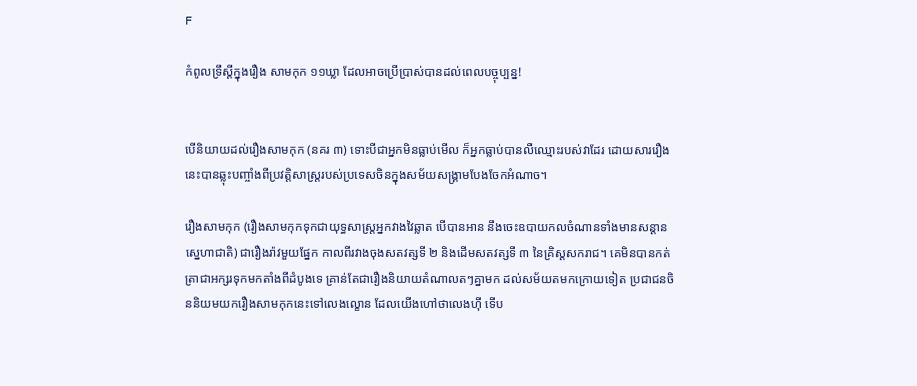F

កំពូលទ្រឹស្ដីក្នុងរឿង សាមកុក ១១ឃ្លា ដែលអាចប្រើប្រាស់បានដល់ពេលបច្ចុប្បន្ន!


បើនិយាយដល់រឿងសាមកុក (នគរ ៣) ទោះបីជាអ្នកមិនធ្លាប់មើល ក៏អ្នកធ្លាប់បានលឺឈ្មោះរបស់វាដែរ ដោយសាររឿងនេះបានឆ្លុះបញ្ចាំងពីប្រវត្តិសាស្រ្តរបស់ប្រទេសចិនក្នុងសម័យសង្គ្រាមបែងចែកអំណាច។

រឿងសាមកុក (រឿងសាមកុកទុកជាយុទ្ធសាស្ត្រអ្នកវាងវៃឆ្លាត បើបានអាន នឹងចេះឧបាយកលចំណានទាំងមានសន្ដានស្នេហាជាតិ) ជារឿងរ៉ាវមួយផ្នែក កាលពីរវាងចុងសតវត្សទី ២ និងដើមសតវត្សទី ៣ នៃគ្រិស្តសករាជ។ គេមិនបានកត់ត្រាជាអក្សរទុកមកតាំងពីដំបូងទេ គ្រាន់តែជារឿងនិយាយតំណាលតៗគ្នាមក ដល់សម័យតមកក្រោយទៀត ប្រជាជនចិននិយមយករឿងសាមកុកនេះទៅលេងល្ខោន ដែលយើងហៅថាលេងហ៊ី ទើប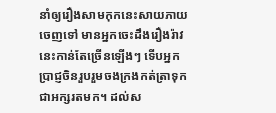នាំឲ្យរឿងសាមកុកនេះសាយភាយចេញទៅ មានអ្នកចេះដឹងរឿងរ៉ាវនេះកាន់តែច្រើនឡើងៗ ទើបអ្នកប្រាជ្ញចិនរួបរួមចងក្រងកត់ត្រាទុកជាអក្សរតមក។ ដល់ស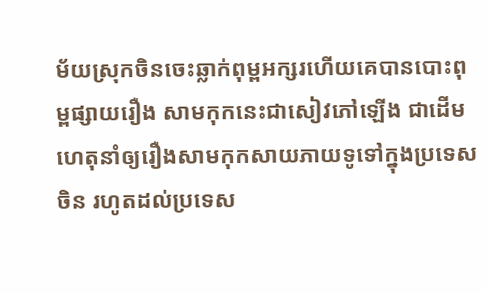ម័យស្រុកចិនចេះឆ្លាក់ពុម្ពអក្សរហើយគេបានបោះពុម្ពផ្សាយរឿង សាមកុកនេះជាសៀវភៅឡើង ជាដើមហេតុនាំឲ្យរឿងសាមកុកសាយភាយទូទៅក្នុងប្រទេសចិន រហូតដល់ប្រទេស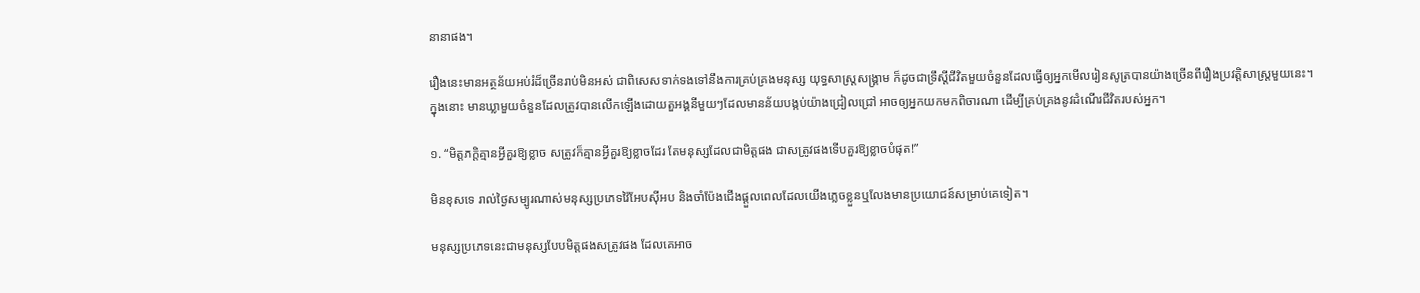នានាផង។

រឿងនេះមានអត្ថន័យអប់រំដ៏ច្រើនរាប់មិនអស់ ជាពិសេសទាក់ទងទៅនឹងការគ្រប់គ្រងមនុស្ស យុទ្ធសាស្រ្តសង្គ្រាម ក៏ដូចជាទ្រឹស្តីជីវិតមួយចំនួនដែលធ្វើឲ្យអ្នកមើលរៀនសូត្របានយ៉ាងច្រើនពីរឿងប្រវត្តិសាស្រ្តមួយនេះ។ ក្នុងនោះ មានឃ្លាមួយចំនួនដែលត្រូវបានលើកឡើងដោយតួអង្គនីមួយៗដែលមានន័យបង្កប់យ៉ាងជ្រៀលជ្រៅ អាចឲ្យអ្នកយកមកពិចារណា ដើម្បីគ្រប់គ្រងនូវដំណើរជីវិតរបស់អ្នក។

១. “មិត្តភក្ដិគ្មានអ្វីគួរឱ្យខ្លាច សត្រូវក៏គ្មានអ្វីគួរឱ្យខ្លាចដែរ តែមនុស្សដែលជាមិត្តផង ជាសត្រូវផងទើបគួរឱ្យខ្លាចបំផុត!”

មិនខុសទេ រាល់ថ្ងៃសម្បូរណាស់មនុស្សប្រភេទវ៉ៃអែបស៊ីអប និងចាំប៉ែងជើងផ្ដួលពេលដែលយើងភ្លេចខ្លួនឬលែងមានប្រយោជន៍សម្រាប់គេទៀត។

មនុស្សប្រភេទនេះជាមនុស្សបែបមិត្តផងសត្រូវផង ដែលគេអាច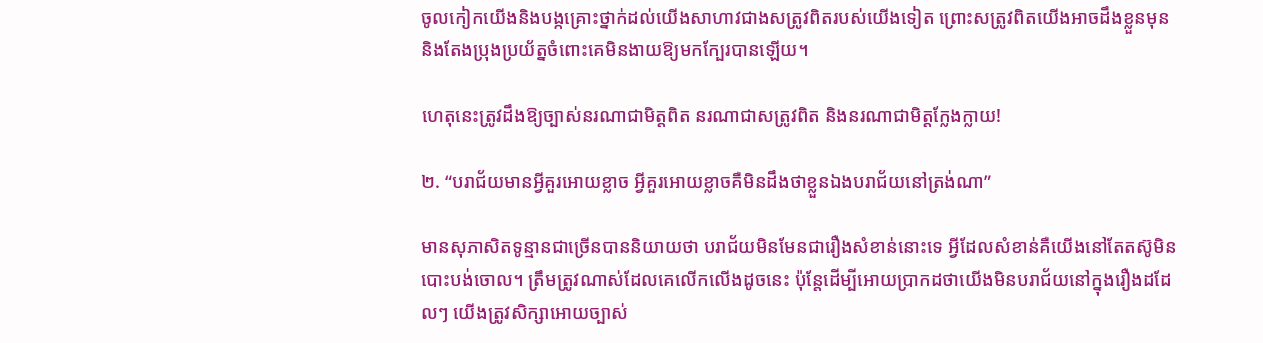ចូលកៀកយើងនិងបង្កគ្រោះថ្នាក់ដល់យើងសាហាវជាងសត្រូវពិតរបស់យើងទៀត ព្រោះសត្រូវពិតយើងអាចដឹងខ្លួនមុន និងតែងប្រុងប្រយ័ត្នចំពោះគេមិនងាយឱ្យមកក្បែរបានឡើយ។

ហេតុនេះត្រូវដឹងឱ្យច្បាស់នរណាជាមិត្តពិត នរណាជាសត្រូវពិត និងនរណាជាមិត្តក្លែងក្លាយ!

២. “បរាជ័យមានអ្វីគួរអោយខ្លាច អ្វីគួរអោយខ្លាចគឺមិនដឹងថាខ្លួនឯងបរាជ័យនៅត្រង់ណា”

មានសុភាសិតទូន្មានជាច្រើនបាននិយាយថា បរាជ័យមិនមែនជារឿងសំខាន់នោះទេ អ្វីដែលសំខាន់គឺយើងនៅតែតស៊ូមិនបោះបង់ចោល។ ត្រឹមត្រូវណាស់ដែលគេលើកលើងដូចនេះ ប៉ុន្តែដើម្បីអោយប្រាកដថាយើងមិនបរាជ័យនៅក្នុងរឿងដដែលៗ យើងត្រូវសិក្សាអោយច្បាស់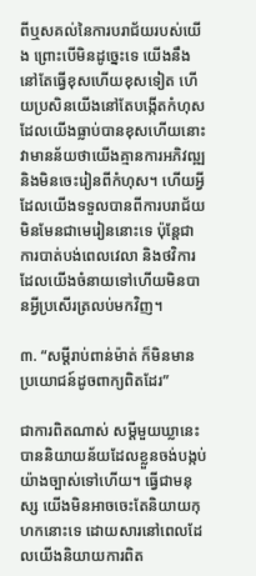ពីឬសគល់នៃការបរាជ័យរបស់យើង ព្រោះបើមិនដូច្នេះទេ យើងនឹងនៅតែធ្វើខុសហើយខុសទៀត ហើយប្រសិនយើងនៅតែបង្កើតកំហុសដែលយើងធ្លាប់បានខុសហើយនោះ វាមានន័យថាយើងគ្មានការអភិវឍ្ឍ និងមិនចេះរៀនពីកំហុស។ ហើយអ្វីដែលយើងទទួលបានពីការបរាជ័យ មិនមែនជាមេរៀននោះទេ ប៉ុន្តែជាការបាត់បង់ពេលវេលា និងថវិការដែលយើងចំនាយទៅហើយមិនបានអ្វីប្រសើរត្រលប់មកវិញ។

៣. “សម្ដីរាប់ពាន់ម៉ាត់ ក៏មិនមានប្រយោជន៍ដូចពាក្យពិតដែរ”

ជាការពិតណាស់ សម្តីមួយឃ្លានេះបាននិយាយន័យដែលខ្លួនចង់បង្កប់យ៉ាងច្បាស់ទៅហើយ។ ធ្វើជាមនុស្ស យើងមិនអាចចេះតែនិយាយកុហកនោះទេ ដោយសារនៅពេលដែលយើងនិយាយការពិត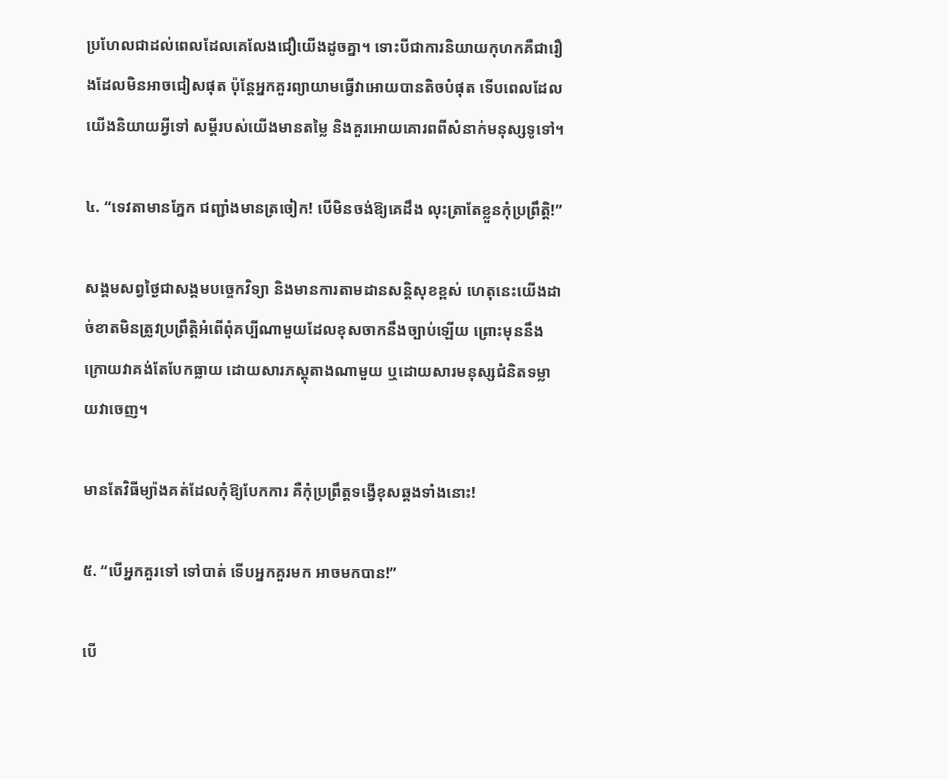ប្រហែលជាដល់ពេលដែលគេលែងជឿយើងដូចគ្នា។ ទោះបីជាការនិយាយកុហកគឺជារឿងដែលមិនអាចជៀសផុត ប៉ុន្តែអ្នកគួរព្យាយាមធ្វើវាអោយបានតិចបំផុត ទើបពេលដែលយើងនិយាយអ្វីទៅ សម្តីរបស់យើងមានតម្លៃ និងគួរអោយគោរពពីសំនាក់មនុស្សទូទៅ។

៤. “ទេវតាមានភ្នែក ជញ្ជាំងមានត្រចៀក! បើមិនចង់ឱ្យគេដឹង លុះត្រាតែខ្លួនកុំប្រព្រឹត្តិ!”

សង្គមសព្វថ្ងៃជាសង្គមបច្ចេកវិទ្យា និងមានការតាមដានសន្តិសុខខ្ពស់ ហេតុនេះយើងដាច់ខាតមិនត្រូវប្រព្រឹត្តិអំពើពុំគប្បីណាមួយដែលខុសចាកនឹងច្បាប់ឡើយ ព្រោះមុននឹងក្រោយវាគង់តែបែកធ្លាយ ដោយសារភស្ដុតាងណាមួយ ឬដោយសារមនុស្សជំនិតទម្លាយវាចេញ។

មានតែវិធីម្យ៉ាងគត់ដែលកុំឱ្យបែកការ គឺកុំប្រព្រឹត្តទង្វើខុសឆ្គងទាំងនោះ!

៥. “បើអ្នកគួរទៅ ទៅបាត់ ទើបអ្នកគួរមក អាចមកបាន!”

បើ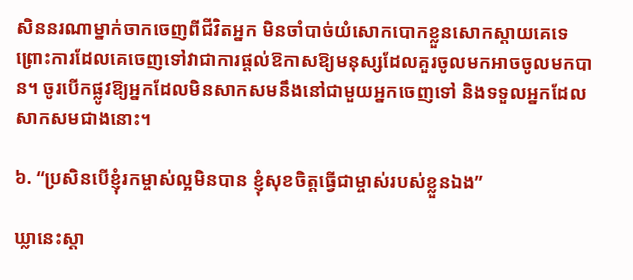សិននរណាម្នាក់ចាកចេញពីជីវិតអ្នក មិនចាំបាច់យំសោកបោកខ្លួនសោកស្ដាយគេទេ ព្រោះការដែលគេចេញទៅវាជាការផ្ដល់ឱកាសឱ្យមនុស្សដែលគួរចូលមកអាចចូលមកបាន។ ចូរបើកផ្លូវឱ្យអ្នកដែលមិនសាកសមនឹងនៅជាមួយអ្នកចេញទៅ និងទទួលអ្នកដែលសាកសមជាងនោះ។

៦. “ប្រសិនបើខ្ញុំរកម្ចាស់ល្អមិនបាន ខ្ញុំសុខចិត្តធ្វើជាម្ចាស់របស់ខ្លួនឯង”

ឃ្លានេះស្តា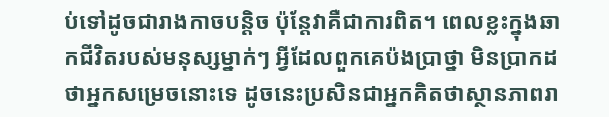ប់ទៅដូចជារាងកាចបន្តិច ប៉ុន្តែវាគឺជាការពិត។ ពេលខ្លះក្នុងឆាកជីវិតរបស់មនុស្សម្នាក់ៗ អ្វីដែលពួកគេប៉ងប្រាថ្នា មិនប្រាកដថាអ្នកសម្រេចនោះទេ ដូចនេះប្រសិនជាអ្នកគិតថាស្ថានភាពរា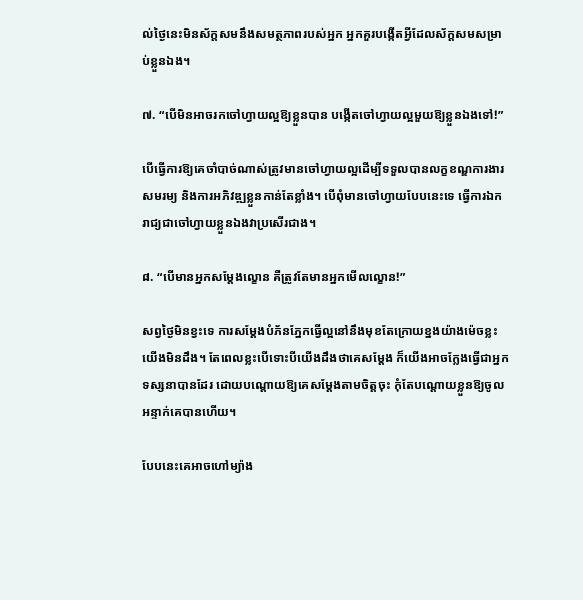ល់ថ្ងៃនេះមិនស័ក្តសមនឹងសមត្ថភាពរបស់អ្នក អ្នកគួរបង្កើតអ្វីដែលស័ក្តសមសម្រាប់ខ្លួនឯង។

៧. “បើមិនអាចរកចៅហ្វាយល្អឱ្យខ្លួនបាន បង្កើតចៅហ្វាយល្អមួយឱ្យខ្លួនឯងទៅ!”

បើធ្វើការឱ្យគេចាំបាច់ណាស់ត្រូវមានចៅហ្វាយល្អដើម្បីទទួលបានលក្ខខណ្ឌការងារសមរម្យ និងការអភិវឌ្ឍខ្លួនកាន់តែខ្លាំង។ បើពុំមានចៅហ្វាយបែបនេះទេ ធ្វើការឯករាជ្យជាចៅហ្វាយខ្លួនឯងវាប្រសើរជាង។

៨. “បើមានអ្នកសម្ដែងល្ខោន គឺត្រូវតែមានអ្នកមើលល្ខោន!”

សព្វថ្ងៃមិនខ្វះទេ ការសម្ដែងបំភ័នភ្នែកធ្វើល្អនៅនឹងមុខតែក្រោយខ្នងយ៉ាងម៉េចខ្លះយើងមិនដឹង។ តែពេលខ្លះបើទោះបីយើងដឹងថាគេសម្ដែង ក៏យើងអាចក្លែងធ្វើជាអ្នកទស្សនាបានដែរ ដោយបណ្ដោយឱ្យគេសម្ដែងតាមចិត្តចុះ កុំតែបណ្ដោយខ្លួនឱ្យចូលអន្ទាក់គេបានហើយ។

បែបនេះគេអាចហៅម្យ៉ាង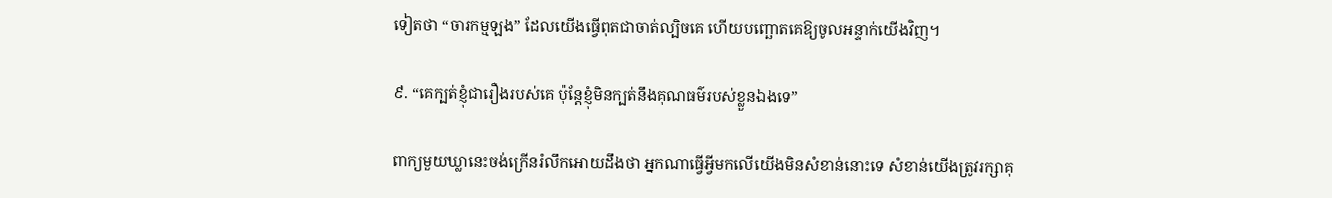ទៀតថា “ចារកម្មឡង” ដែលយើងធ្វើពុតជាចាត់ល្បិចគេ ហើយបញ្ឆោតគេឱ្យចូលអន្ទាក់យើងវិញ។

៩. “គេក្បត់ខ្ញុំជារឿងរបស់គេ ប៉ុន្តែខ្ញុំមិនក្បត់នឹងគុណធម៌របស់ខ្លួនឯងទេ”

ពាក្យមួយឃ្លានេះចង់ក្រើនរំលឹកអោយដឹងថា អ្នកណាធ្វើអ្វីមកលើយើងមិនសំខាន់នោះទេ សំខាន់យើងត្រូវរក្សាគុ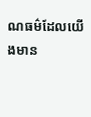ណធម៌ដែលយើងមាន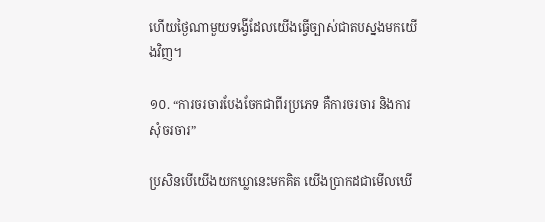ហើយថ្ងៃណាមួយទង្វើដែលយើងធ្វើច្បាស់ជាតបស្នងមកយើងវិញ។

១០. “ការចរចារបែងចែកជាពីរប្រភេទ គឺការចរចារ និងការសុំចរចារ”

ប្រសិនបើយើងយកឃ្លានេះមកគិត យើងប្រាកដជាមើលឃើ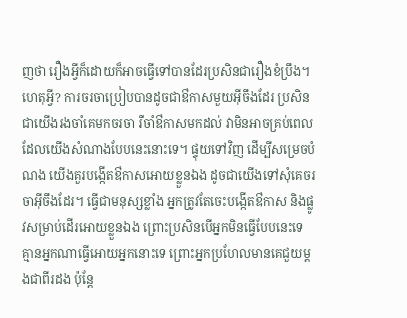ញថា រឿងអ្វីក៏ដោយក៏អាចធ្វើទៅបានដែរប្រសិនជារឿងខំប្រឹង។ ហេតុអ្វី? ការចរចាប្រៀបបានដូចជាឳកាសមួយអ៊ីចឹងដែរ ប្រសិនជាយើងរងចាំគេមកចរចា រឺចាំឳកាសមកដល់ វាមិនអាចគ្រប់ពេលដែលយើងសំណាងបែបនេះនោះទេ។ ផ្ទុយទៅវិញ ដើម្បីសម្រេចបំណង យើងគួរបង្កើតឳកាសអោយខ្លួនឯង ដូចជាយើងទៅសុំគេចរចាអ៊ីចឹងដែរ។ ធ្វើជាមនុស្សខ្លាំង អ្នកត្រូវតែចេះបង្កើតឳកាស និងផ្លូវសម្រាប់ដើរអោយខ្លួនឯង ព្រោះប្រសិនបើអ្នកមិនធ្វើបែបនេះទេ គ្មានអ្នកណាធ្វើអោយអ្នកនោះទេ ព្រោះអ្នកប្រហែលមានគេជួយម្តងជាពីរដង ប៉ុន្តែ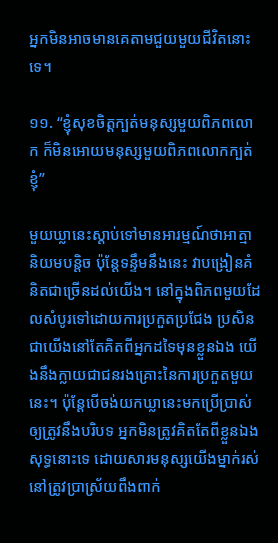អ្នកមិនអាចមានគេតាមជួយមួយជីវិតនោះទេ។

១១. “ខ្ញុំសុខចិត្តក្បត់មនុស្សមួយពិភពលោក ក៏មិនអោយមនុស្សមួយពិភពលោកក្បត់ខ្ញុំ”

មួយឃ្លានេះស្តាប់ទៅមានអារម្មណ៍ថាអាត្មានិយមបន្តិច ប៉ុន្តែទន្ទឹមនឹងនេះ វាបង្រៀនគំនិតជាច្រើនដល់យើង។ នៅក្នុងពិភពមួយដែលសំបូរទៅដោយការប្រកួតប្រជែង ប្រសិនជាយើងនៅតែគិតពីអ្នកដទៃមុនខ្លួនឯង យើងនឹងក្លាយជាជនរងគ្រោះនៃការប្រកួតមួយនេះ។ ប៉ុន្តែបើចង់យកឃ្លានេះមកប្រើប្រាស់ឲ្យត្រូវនឹងបរិបទ អ្នកមិនត្រូវគិតតែពីខ្លួនឯងសុទ្ធនោះទេ ដោយសារមនុស្សយើងម្នាក់រស់នៅត្រូវប្រាស្រ័យពឹងពាក់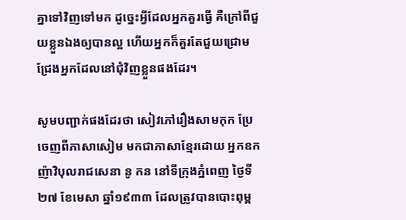គ្នាទៅវិញទៅមក ដូច្នេះអ្វីដែលអ្នកគួរធ្វើ គឺក្រៅពីជួយខ្លួនឯងឲ្យបានល្អ ហើយអ្នកក៏គួរតែជួយជ្រោមជ្រែងអ្នកដែលនៅជុំវិញខ្លួនផងដែរ។

សូមបញ្ជាក់ផងដែរថា សៀវភៅរឿងសាមកុក ប្រែចេញពីភាសាសៀម មកជាភាសាខ្មែរដោយ អ្នកឧកញ៉ាវិបុលរាជសេនា នូ កន នៅទីក្រុងភ្នំពេញ ថ្ងៃទី២៧ ខែមេសា ឆ្នាំ១៩៣៣ ដែលត្រូវបានបោះពុម្ព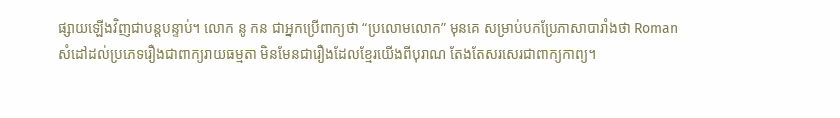ផ្សាយឡើងវិញជាបន្តបន្ទាប់។ លោក នូ កន ជាអ្នកប្រើពាក្យថា “ប្រលោមលោក” មុនគេ សម្រាប់បកប្រែភាសាបារាំងថា Roman សំដៅដល់ប្រភេទរឿងជាពាក្យរាយធម្មតា មិនមែនជារឿងដែលខ្មែរយើងពីបុរាណ តែងតែសរសេរជាពាក្យកាព្យ។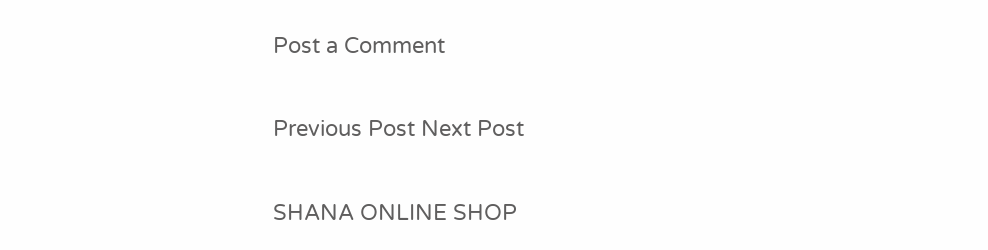Post a Comment

Previous Post Next Post

SHANA ONLINE SHOP